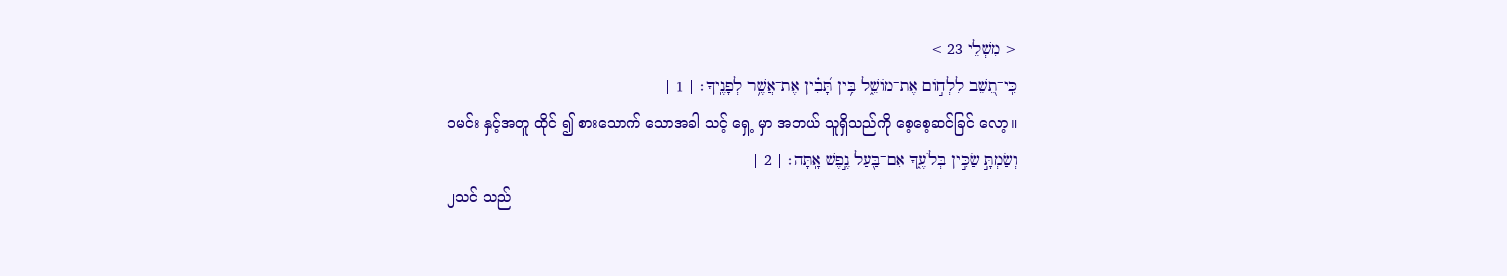< מִשְׁלֵי 23 >
כִּֽי־תֵ֭שֵׁב לִלְח֣וֹם אֶת־מוֹשֵׁ֑ל בִּ֥ין תָּ֝בִ֗ין אֶת־אֲשֶׁ֥ר לְפָנֶֽיךָ׃ | 1 |
၁မင်း နှင့်အတူ ထိုင် ၍ စားသောက် သောအခါ သင့် ရှေ့ မှာ အဘယ် သူရှိသည်ကို စေ့စေ့ဆင်ခြင် လော့။
וְשַׂמְתָּ֣ שַׂכִּ֣ין בְּלֹעֶ֑ךָ אִם־בַּ֖עַל נֶ֣פֶשׁ אָֽתָּה׃ | 2 |
၂သင် သည်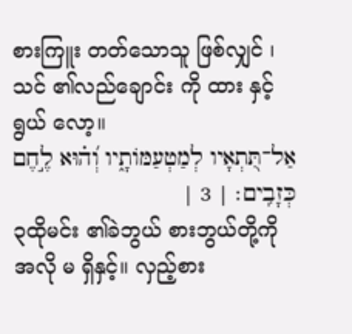စားကြူး တတ်သောသူ ဖြစ်လျှင် ၊ သင် ၏လည်ချောင်း ကို ထား နှင့် ရွယ် လော့။
אַל־תִּ֭תְאָיו לְמַטְעַמּוֹתָ֑יו וְ֝ה֗וּא לֶ֣חֶם כְּזָבִֽים׃ | 3 |
၃ထိုမင်း ၏ခဲဘွယ် စားဘွယ်တို့ကို အလို မ ရှိနှင့်။ လှည့်စား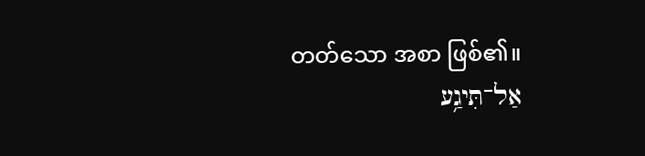တတ်သော အစာ ဖြစ်၏။
אַל־תִּיגַ֥ע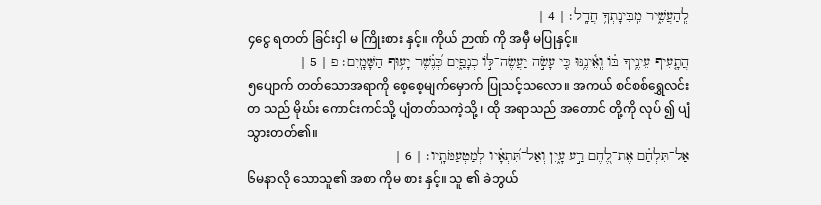לְֽהַעֲשִׁ֑יר מִֽבִּינָתְךָ֥ חֲדָֽל׃ | 4 |
၄ငွေ ရတတ် ခြင်းငှါ မ ကြိုးစား နှင့်။ ကိုယ် ဉာဏ် ကို အမှီ မပြုနှင့်။
הֲתָ֤עִיף עֵינֶ֥יךָ בּ֗וֹ וְֽאֵ֫ינֶ֥נּוּ כִּ֤י עָשֹׂ֣ה יַעֲשֶׂה־לּ֣וֹ כְנָפַ֑יִם כְּ֝נֶ֗שֶׁר יָע֥וּף הַשָּׁמָֽיִם׃ פ | 5 |
၅ပျောက် တတ်သောအရာကို စေ့စေ့မျက်မှောက် ပြုသင့်သလော။ အကယ် စင်စစ်ရွှေလင်းတ သည် မိုဃ်း ကောင်းကင်သို့ ပျံတတ်သကဲ့သို့ ၊ ထို အရာသည် အတောင် တို့ကို လုပ် ၍ ပျံ သွားတတ်၏။
אַל־תִּלְחַ֗ם אֶת־לֶ֭חֶם רַ֣ע עָ֑יִן וְאַל־תִּ֝תְאָ֗יו לְמַטְעַמֹּתָֽיו׃ | 6 |
၆မနာလို သောသူ၏ အစာ ကိုမ စား နှင့်။ သူ ၏ ခဲဘွယ်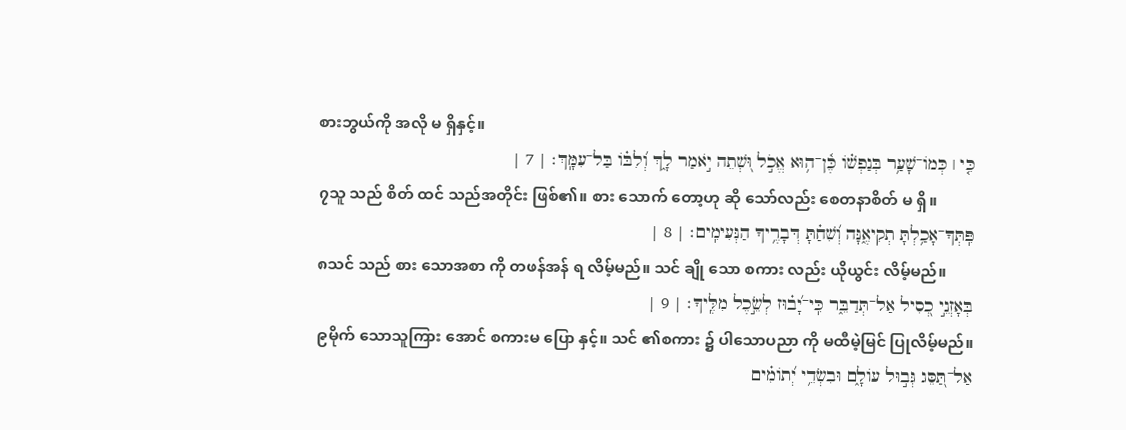စားဘွယ်ကို အလို မ ရှိနှင့်။
כִּ֤י ׀ כְּמוֹ־שָׁעַ֥ר בְּנַפְשׁ֗וֹ כֶּ֫ן־ה֥וּא אֱכֹ֣ל וּ֭שְׁתֵה יֹ֣אמַר לָ֑ךְ וְ֝לִבּ֗וֹ בַּל־עִמָּֽךְ׃ | 7 |
၇သူ သည် စိတ် ထင် သည်အတိုင်း ဖြစ်၏။ စား သောက် တော့ဟု ဆို သော်လည်း စေတနာစိတ် မ ရှိ။
פִּֽתְּךָ־אָכַ֥לְתָּ תְקִיאֶ֑נָּה וְ֝שִׁחַ֗תָּ דְּבָרֶ֥יךָ הַנְּעִימִֽים׃ | 8 |
၈သင် သည် စား သောအစာ ကို တဖန်အန် ရ လိမ့်မည်။ သင် ချို သော စကား လည်း ယိုယွင်း လိမ့်မည်။
בְּאָזְנֵ֣י כְ֭סִיל אַל־תְּדַבֵּ֑ר כִּֽי־יָ֝ב֗וּז לְשֵׂ֣כֶל מִלֶּֽיךָ׃ | 9 |
၉မိုက် သောသူကြား အောင် စကားမ ပြော နှင့်။ သင် ၏စကား ၌ ပါသောပညာ ကို မထီမဲ့မြင် ပြုလိမ့်မည်။
אַל־תַּ֭סֵּג גְּב֣וּל עוֹלָ֑ם וּבִשְׂדֵ֥י יְ֝תוֹמִ֗ים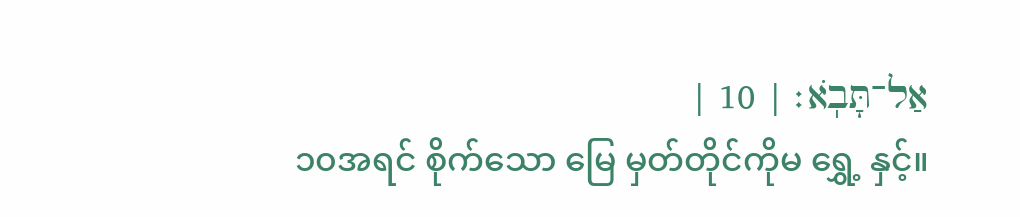אַל־תָּבֹֽא׃ | 10 |
၁၀အရင် စိုက်သော မြေ မှတ်တိုင်ကိုမ ရွှေ့ နှင့်။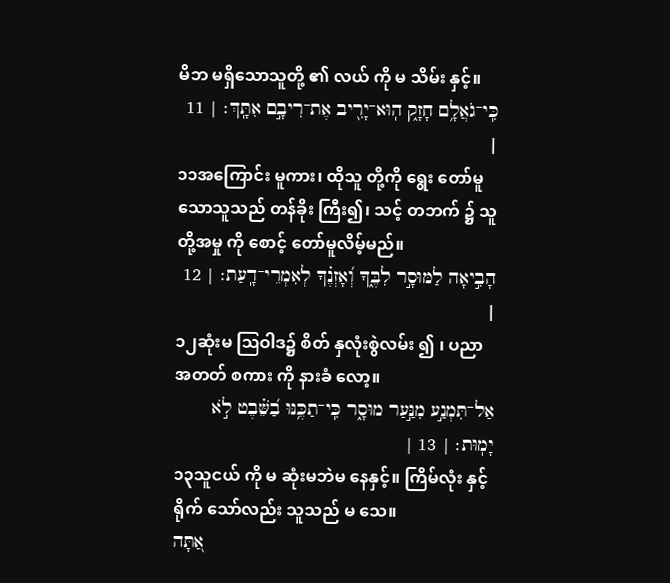မိဘ မရှိသောသူတို့ ၏ လယ် ကို မ သိမ်း နှင့်။
כִּֽי־גֹאֲלָ֥ם חָזָ֑ק הֽוּא־יָרִ֖יב אֶת־רִיבָ֣ם אִתָּֽךְ׃ | 11 |
၁၁အကြောင်း မူကား၊ ထိုသူ တို့ကို ရွေး တော်မူသောသူသည် တန်ခိုး ကြီး၍၊ သင့် တဘက် ၌ သူ တို့အမှု ကို စောင့် တော်မူလိမ့်မည်။
הָבִ֣יאָה לַמּוּסָ֣ר לִבֶּ֑ךָ וְ֝אָזְנֶ֗ךָ לְאִמְרֵי־דָֽעַת׃ | 12 |
၁၂ဆုံးမ ဩဝါဒ၌ စိတ် နှလုံးစွဲလမ်း ၍ ၊ ပညာ အတတ် စကား ကို နားခံ လော့။
אַל־תִּמְנַ֣ע מִנַּ֣עַר מוּסָ֑ר כִּֽי־תַכֶּ֥נּוּ בַ֝שֵּׁ֗בֶט לֹ֣א יָמֽוּת׃ | 13 |
၁၃သူငယ် ကို မ ဆုံးမဘဲမ နေနှင့်။ ကြိမ်လုံး နှင့် ရိုက် သော်လည်း သူသည် မ သေ။
אַ֭תָּה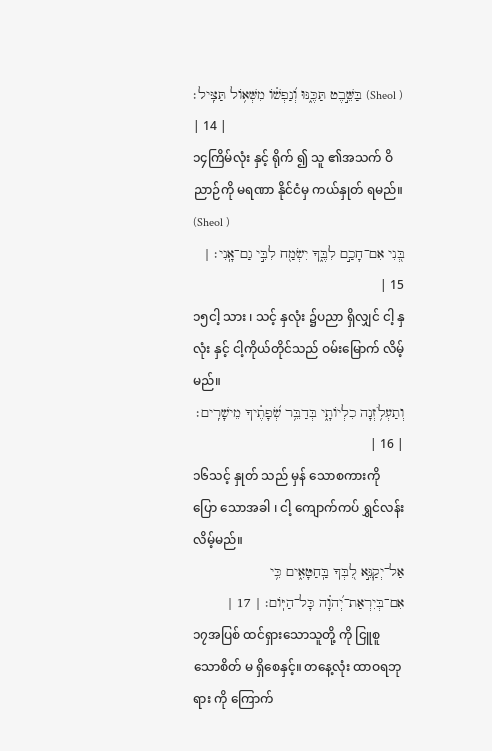בַּשֵּׁ֣בֶט תַּכֶּ֑נּוּ וְ֝נַפְשׁ֗וֹ מִשְּׁא֥וֹל תַּצִּֽיל׃ (Sheol ) | 14 |
၁၄ကြိမ်လုံး နှင့် ရိုက် ၍ သူ ၏အသက် ဝိညာဉ်ကို မရဏာ နိုင်ငံမှ ကယ်နှုတ် ရမည်။ (Sheol )
בְּ֭נִי אִם־חָכַ֣ם לִבֶּ֑ךָ יִשְׂמַ֖ח לִבִּ֣י גַם־אָֽנִי׃ | 15 |
၁၅ငါ့ သား ၊ သင့် နှလုံး ၌ပညာ ရှိလျှင် ငါ့ နှလုံး နှင့် ငါ့ကိုယ်တိုင်သည် ဝမ်းမြောက် လိမ့်မည်။
וְתַעְלֹ֥זְנָה כִלְיוֹתָ֑י בְּדַבֵּ֥ר שְׂ֝פָתֶ֗יךָ מֵישָׁרִֽים׃ | 16 |
၁၆သင့် နှုတ် သည် မှန် သောစကားကို ပြော သောအခါ ၊ ငါ့ ကျောက်ကပ် ရွှင်လန်း လိမ့်မည်။
אַל־יְקַנֵּ֣א לִ֭בְּךָ בַּֽחַטָּאִ֑ים כִּ֥י אִם־בְּיִרְאַת־יְ֝הוָ֗ה כָּל־הַיּֽוֹם׃ | 17 |
၁၇အပြစ် ထင်ရှားသောသူတို့ ကို ငြူစူ သောစိတ် မ ရှိစေနှင့်။ တနေ့လုံး ထာဝရဘုရား ကို ကြောက်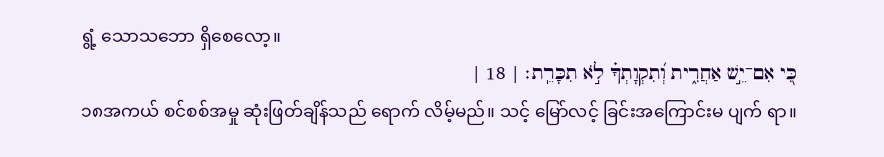ရွံ့ သောသဘော ရှိစေလော့။
כִּ֭י אִם־יֵ֣שׁ אַחֲרִ֑ית וְ֝תִקְוָתְךָ֗ לֹ֣א תִכָּרֵֽת׃ | 18 |
၁၈အကယ် စင်စစ်အမှု ဆုံးဖြတ်ချိန်သည် ရောက် လိမ့်မည်။ သင့် မြော်လင့် ခြင်းအကြောင်းမ ပျက် ရာ။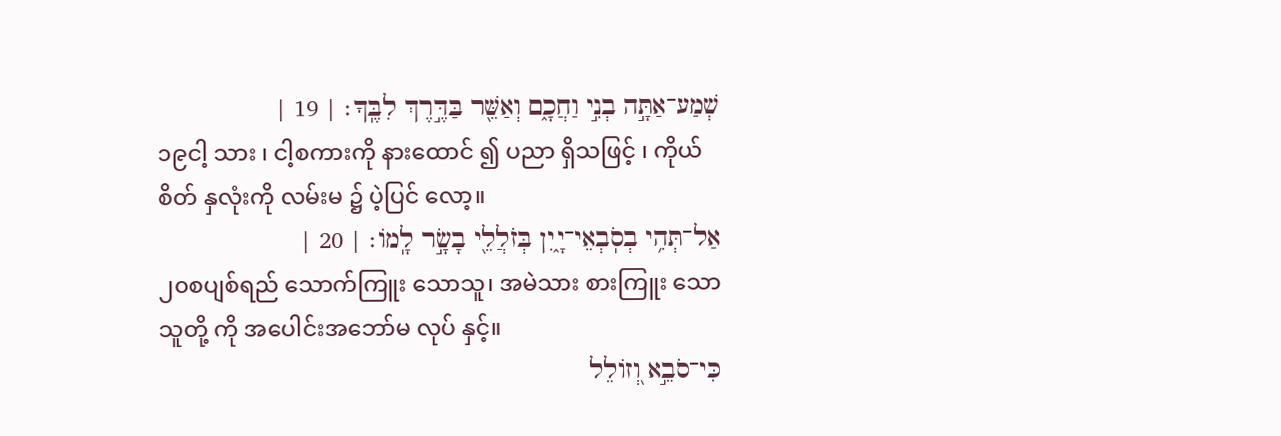שְׁמַע־אַתָּ֣ה בְנִ֣י וַחֲכָ֑ם וְאַשֵּׁ֖ר בַּדֶּ֣רֶךְ לִבֶּֽךָ׃ | 19 |
၁၉ငါ့ သား ၊ ငါ့စကားကို နားထောင် ၍ ပညာ ရှိသဖြင့် ၊ ကိုယ် စိတ် နှလုံးကို လမ်းမ ၌ ပဲ့ပြင် လော့။
אַל־תְּהִ֥י בְסֹֽבְאֵי־יָ֑יִן בְּזֹלֲלֵ֖י בָשָׂ֣ר לָֽמוֹ׃ | 20 |
၂၀စပျစ်ရည် သောက်ကြူး သောသူ၊ အမဲသား စားကြူး သောသူတို့ ကို အပေါင်းအဘော်မ လုပ် နှင့်။
כִּי־סֹבֵ֣א וְ֭זוֹלֵל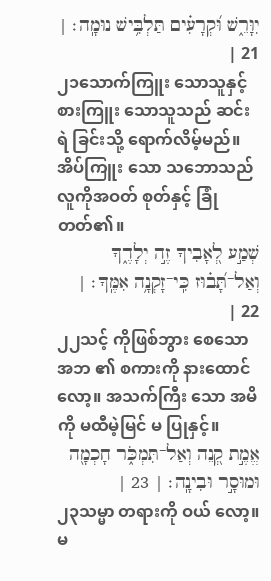יִוָּרֵ֑שׁ וּ֝קְרָעִ֗ים תַּלְבִּ֥ישׁ נוּמָֽה׃ | 21 |
၂၁သောက်ကြူး သောသူနှင့် စားကြူး သောသူသည် ဆင်းရဲ ခြင်းသို့ ရောက်လိမ့်မည်။ အိပ်ကြူး သော သဘောသည် လူကိုအဝတ် စုတ်နှင့် ခြုံတတ်၏။
שְׁמַ֣ע לְ֭אָבִיךָ זֶ֣ה יְלָדֶ֑ךָ וְאַל־תָּ֝ב֗וּז כִּֽי־זָקְנָ֥ה אִמֶּֽךָ׃ | 22 |
၂၂သင့် ကိုဖြစ်ဘွား စေသောအဘ ၏ စကားကို နားထောင် လော့။ အသက်ကြီး သော အမိ ကို မထီမဲ့မြင် မ ပြုနှင့်။
אֱמֶ֣ת קְ֭נֵה וְאַל־תִּמְכֹּ֑ר חָכְמָ֖ה וּמוּסָ֣ר וּבִינָֽה׃ | 23 |
၂၃သမ္မာ တရားကို ဝယ် လော့။ မ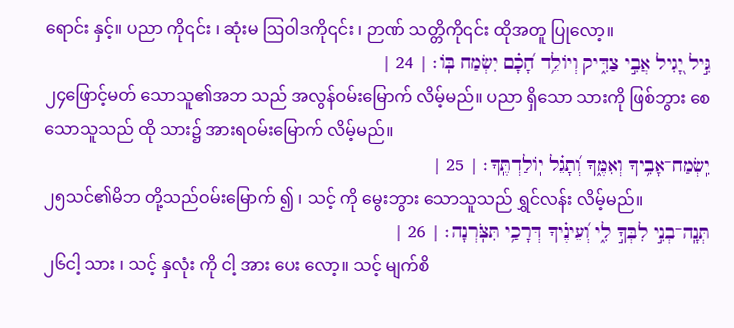ရောင်း နှင့်။ ပညာ ကို၎င်း ၊ ဆုံးမ ဩဝါဒကို၎င်း ၊ ဉာဏ် သတ္တိကို၎င်း ထိုအတူ ပြုလော့။
גִּ֣יל יָ֭גִיל אֲבִ֣י צַדִּ֑יק וְיוֹלֵ֥ד חָ֝כָ֗ם יִשְׂמַח בּֽוֹ׃ | 24 |
၂၄ဖြောင့်မတ် သောသူ၏အဘ သည် အလွန်ဝမ်းမြောက် လိမ့်မည်။ ပညာ ရှိသော သားကို ဖြစ်ဘွား စေသောသူသည် ထို သား၌ အားရဝမ်းမြောက် လိမ့်မည်။
יִֽשְׂמַח־אָבִ֥יךָ וְאִמֶּ֑ךָ וְ֝תָגֵ֗ל יֽוֹלַדְתֶּֽךָ׃ | 25 |
၂၅သင်၏မိဘ တို့သည်ဝမ်းမြောက် ၍ ၊ သင့် ကို မွေးဘွား သောသူသည် ရွှင်လန်း လိမ့်မည်။
תְּנָֽה־בְנִ֣י לִבְּךָ֣ לִ֑י וְ֝עֵינֶ֗יךָ דְּרָכַ֥י תִּצֹּֽרְנָה׃ | 26 |
၂၆ငါ့ သား ၊ သင့် နှလုံး ကို ငါ့ အား ပေး လော့။ သင့် မျက်စိ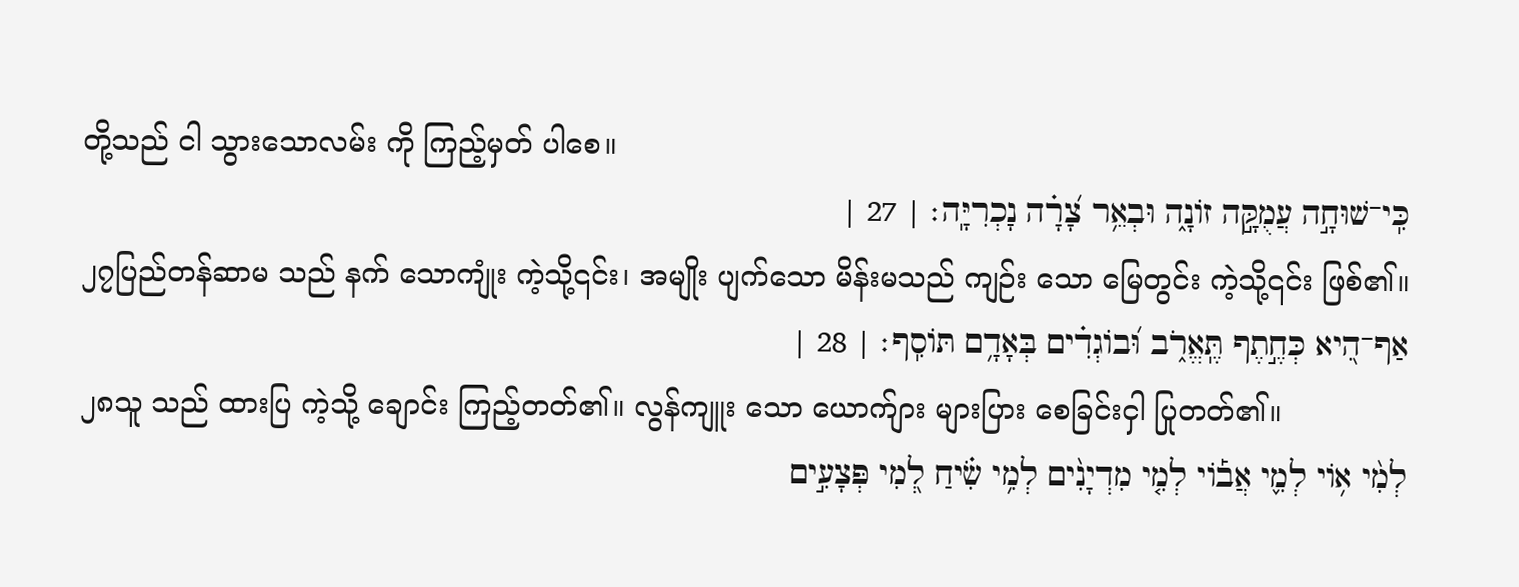တို့သည် ငါ သွားသောလမ်း ကို ကြည့်မှတ် ပါစေ။
כִּֽי־שׁוּחָ֣ה עֲמֻקָּ֣ה זוֹנָ֑ה וּבְאֵ֥ר צָ֝רָ֗ה נָכְרִיָּֽה׃ | 27 |
၂၇ပြည်တန်ဆာမ သည် နက် သောကျုံး ကဲ့သို့၎င်း၊ အမျိုး ပျက်သော မိန်းမသည် ကျဉ်း သော မြေတွင်း ကဲ့သို့၎င်း ဖြစ်၏။
אַף־הִ֭יא כְּחֶ֣תֶף תֶּֽאֱרֹ֑ב וּ֝בוֹגְדִ֗ים בְּאָדָ֥ם תּוֹסִֽף׃ | 28 |
၂၈သူ သည် ထားပြ ကဲ့သို့ ချောင်း ကြည့်တတ်၏။ လွန်ကျူး သော ယောက်ျား များပြား စေခြင်းငှါ ပြုတတ်၏။
לְמִ֨י א֥וֹי לְמִ֪י אֲב֡וֹי לְמִ֤י מִדְיָנִ֨ים לְמִ֥י שִׂ֗יחַ לְ֭מִי פְּצָעִ֣ים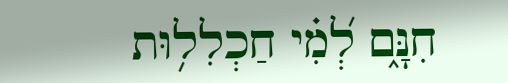חִנָּ֑ם לְ֝מִ֗י חַכְלִל֥וּת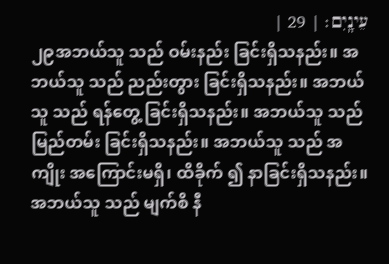עֵינָֽיִם׃ | 29 |
၂၉အဘယ်သူ သည် ဝမ်းနည်း ခြင်းရှိသနည်း။ အဘယ်သူ သည် ညည်းတွား ခြင်းရှိသနည်း။ အဘယ်သူ သည် ရန်တွေ့ ခြင်းရှိသနည်း။ အဘယ်သူ သည် မြည်တမ်း ခြင်းရှိသနည်း။ အဘယ်သူ သည် အကျိုး အကြောင်းမရှိ၊ ထိခိုက် ၍ နာခြင်းရှိသနည်း။ အဘယ်သူ သည် မျက်စိ နီ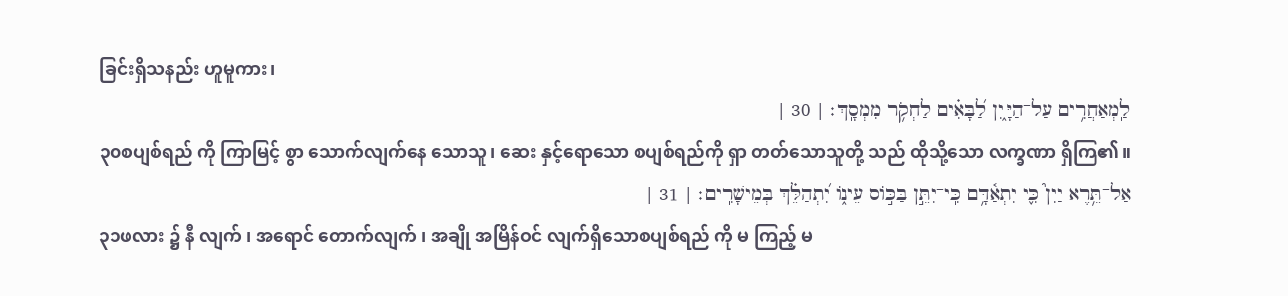ခြင်းရှိသနည်း ဟူမူကား၊
לַֽמְאַחֲרִ֥ים עַל־הַיָּ֑יִן לַ֝בָּאִ֗ים לַחְקֹ֥ר מִמְסָֽךְ׃ | 30 |
၃၀စပျစ်ရည် ကို ကြာမြင့် စွာ သောက်လျက်နေ သောသူ၊ ဆေး နှင့်ရောသော စပျစ်ရည်ကို ရှာ တတ်သောသူတို့ သည် ထိုသို့သော လက္ခဏာ ရှိကြ၏။
אַל־תֵּ֥רֶא יַיִן֮ כִּ֪י יִתְאַ֫דָּ֥ם כִּֽי־יִתֵּ֣ן בַּכּ֣וֹס עֵינ֑וֹ יִ֝תְהַלֵּ֗ךְ בְּמֵישָׁרִֽים׃ | 31 |
၃၁ဖလား ၌ နီ လျက် ၊ အရောင် တောက်လျက် ၊ အချို အမြိန်ဝင် လျက်ရှိသောစပျစ်ရည် ကို မ ကြည့် မ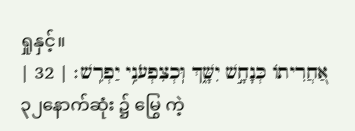ရှုနှင့်။
אַ֭חֲרִיתוֹ כְּנָחָ֣שׁ יִשָּׁ֑ךְ וּֽכְצִפְעֹנִ֥י יַפְרִֽשׁ׃ | 32 |
၃၂နောက်ဆုံး ၌ မြွေ ကဲ့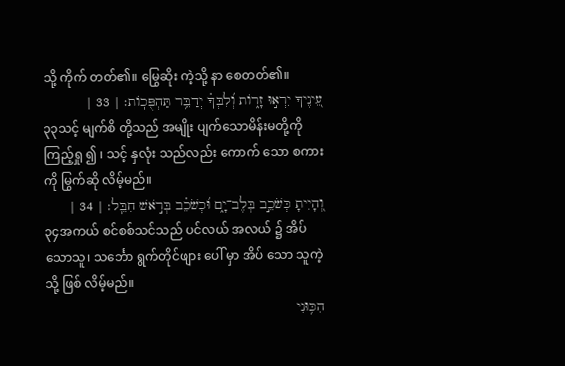သို့ ကိုက် တတ်၏။ မြွေဆိုး ကဲ့သို့ နာ စေတတ်၏။
עֵ֭ינֶיךָ יִרְא֣וּ זָר֑וֹת וְ֝לִבְּךָ֗ יְדַבֵּ֥ר תַּהְפֻּכֽוֹת׃ | 33 |
၃၃သင့် မျက်စိ တို့သည် အမျိုး ပျက်သောမိန်းမတို့ကို ကြည့်ရှု ၍ ၊ သင့် နှလုံး သည်လည်း ကောက် သော စကားကို မြွက်ဆို လိမ့်မည်။
וְ֭הָיִיתָ כְּשֹׁכֵ֣ב בְּלֶב־יָ֑ם וּ֝כְשֹׁכֵ֗ב בְּרֹ֣אשׁ חִבֵּֽל׃ | 34 |
၃၄အကယ် စင်စစ်သင်သည် ပင်လယ် အလယ် ၌ အိပ် သောသူ၊ သင်္ဘော ရွက်တိုင်ဖျား ပေါ် မှာ အိပ် သော သူကဲ့သို့ ဖြစ် လိမ့်မည်။
הִכּ֥וּנִי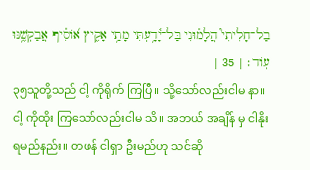בַל־חָלִיתִי֮ הֲלָמ֗וּנִי בַּל־יָ֫דָ֥עְתִּי מָתַ֥י אָקִ֑יץ א֝וֹסִ֗יף אֲבַקְשֶׁ֥נּוּ עֽוֹד׃ | 35 |
၃၅သူတို့သည် ငါ့ ကိုရိုက် ကြပြီ။ သို့သော်လည်းငါမ နာ။ ငါ့ ကိုထိုး ကြသော်လည်းငါမ သိ။ အဘယ် အချိန် မှ ငါနိုး ရမည်နည်း။ တဖန် ငါရှာ ဦးမည်ဟု သင်ဆို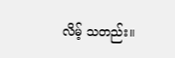လိမ့် သတည်း။